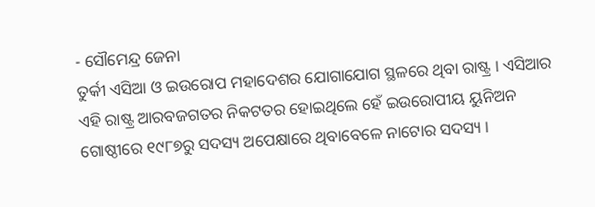- ସୌମେନ୍ଦ୍ର ଜେନା
ତୁର୍କୀ ଏସିଆ ଓ ଇଉରୋପ ମହାଦେଶର ଯୋଗାଯୋଗ ସ୍ଥଳରେ ଥିବା ରାଷ୍ଟ୍ର । ଏସିଆର ଏହି ରାଷ୍ଟ୍ର ଆରବଜଗତର ନିକଟତର ହୋଇଥିଲେ ହେଁ ଇଉରୋପୀୟ ୟୁନିଅନ ଗୋଷ୍ଠୀରେ ୧୯୮୭ରୁ ସଦସ୍ୟ ଅପେକ୍ଷାରେ ଥିବାବେଳେ ନାଟୋର ସଦସ୍ୟ ।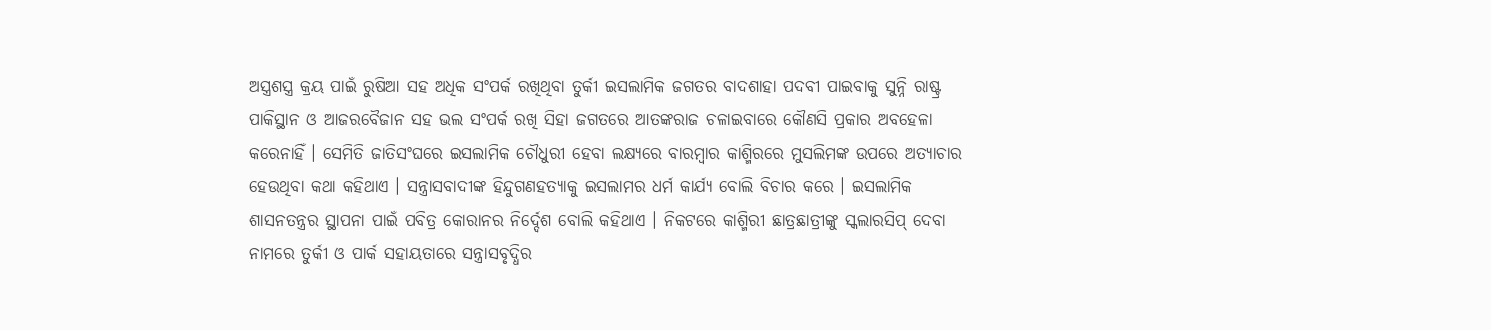ଅସ୍ତ୍ରଶସ୍ତ୍ର କ୍ରୟ ପାଇଁ ରୁଷିଆ ସହ ଅଧିକ ସଂପର୍କ ରଖିଥିବା ତୁର୍କୀ ଇସଲାମିକ ଜଗତର ବାଦଶାହା ପଦବୀ ପାଇବାକୁ ସୁନ୍ନି ରାଷ୍ଟ୍ର ପାକିସ୍ଥାନ ଓ ଆଜରବୈଜାନ ସହ ଭଲ ସଂପର୍କ ରଖି ସିହା ଜଗତରେ ଆତଙ୍କରାଜ ଚଳାଇବାରେ କୌଣସି ପ୍ରକାର ଅବହେଳା କରେନାହିଁ । ସେମିତି ଜାତିସଂଘରେ ଇସଲାମିକ ଚୌଧୁରୀ ହେବା ଲକ୍ଷ୍ୟରେ ବାରମ୍ବାର କାଶ୍ମିରରେ ମୁସଲିମଙ୍କ ଉପରେ ଅତ୍ୟାଚାର ହେଉଥିବା କଥା କହିଥାଏ । ସନ୍ତ୍ରାସବାଦୀଙ୍କ ହିନ୍ଦୁଗଣହତ୍ୟାକୁ ଇସଲାମର ଧର୍ମ କାର୍ଯ୍ୟ ବୋଲି ବିଚାର କରେ । ଇସଲାମିକ ଶାସନତନ୍ତ୍ରର ସ୍ଥାପନା ପାଇଁ ପବିତ୍ର କୋରାନର ନିର୍ଦ୍ଦେଶ ବୋଲି କହିଥାଏ । ନିକଟରେ କାଶ୍ମିରୀ ଛାତ୍ରଛାତ୍ରୀଙ୍କୁ ସ୍କଲାରସିପ୍ ଦେବା ନାମରେ ତୁର୍କୀ ଓ ପାର୍କ ସହାୟତାରେ ସନ୍ତ୍ରାସବୃଦ୍ଧିର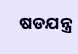ଷଡଯନ୍ତ୍ର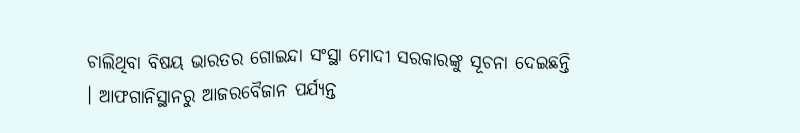ଚାଲିଥିବା ବିଷୟ ଭାରତର ଗୋଇନ୍ଦା ସଂସ୍ଥା ମୋଦୀ ସରକାରଙ୍କୁ ସୂଚନା ଦେଇଛନ୍ତି । ଆଫଗାନିସ୍ଥାନରୁ ଆଜରବୈଜାନ ପର୍ଯ୍ୟନ୍ତ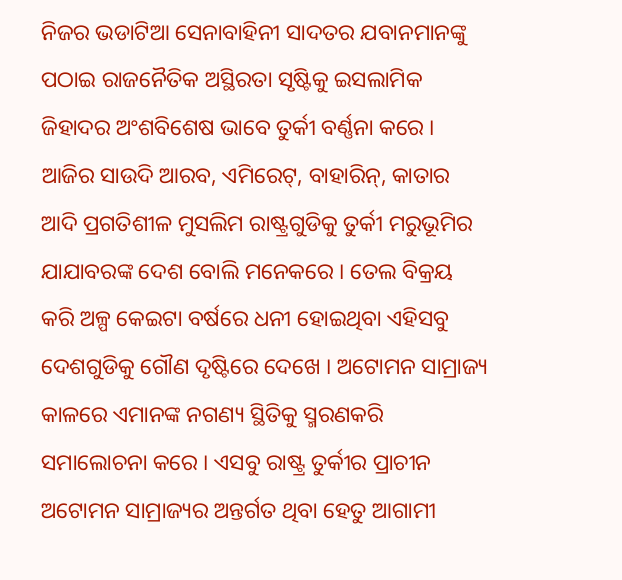ନିଜର ଭଡାଟିଆ ସେନାବାହିନୀ ସାଦତର ଯବାନମାନଙ୍କୁ ପଠାଇ ରାଜନୈତିକ ଅସ୍ଥିରତା ସୃଷ୍ଟିକୁ ଇସଲାମିକ ଜିହାଦର ଅଂଶବିଶେଷ ଭାବେ ତୁର୍କୀ ବର୍ଣ୍ଣନା କରେ । ଆଜିର ସାଉଦି ଆରବ, ଏମିରେଟ୍, ବାହାରିନ୍, କାତାର ଆଦି ପ୍ରଗତିଶୀଳ ମୁସଲିମ ରାଷ୍ଟ୍ରଗୁଡିକୁ ତୁର୍କୀ ମରୁଭୂମିର ଯାଯାବରଙ୍କ ଦେଶ ବୋଲି ମନେକରେ । ତେଲ ବିକ୍ରୟ କରି ଅଳ୍ପ କେଇଟା ବର୍ଷରେ ଧନୀ ହୋଇଥିବା ଏହିସବୁ ଦେଶଗୁଡିକୁ ଗୌଣ ଦୃଷ୍ଟିରେ ଦେଖେ । ଅଟୋମନ ସାମ୍ରାଜ୍ୟ କାଳରେ ଏମାନଙ୍କ ନଗଣ୍ୟ ସ୍ଥିତିକୁ ସ୍ମରଣକରି ସମାଲୋଚନା କରେ । ଏସବୁ ରାଷ୍ଟ୍ର ତୁର୍କୀର ପ୍ରାଚୀନ ଅଟୋମନ ସାମ୍ରାଜ୍ୟର ଅନ୍ତର୍ଗତ ଥିବା ହେତୁ ଆଗାମୀ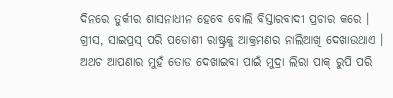ଦିନରେ ତୁର୍କୀର ଶାସନାଧୀନ ହେବେ ବୋଲି ବିସ୍ତାରବାଦୀ ପ୍ରଚାର କରେ । ଗ୍ରୀସ, ସାଇପ୍ରସ୍ ପରି ପଡୋଶୀ ରାଷ୍ଟ୍ରକୁ ଆକ୍ରମଣର ନାଲିଆଖି ଦେଖାଉଥାଏ । ଅଥଚ ଆପଣାର ମୁହଁ ତୋଡ ଦେଖାଇବା ପାଇଁ ମୁଦ୍ରା ଲିରା ପାକ୍ ରୁପି ପରି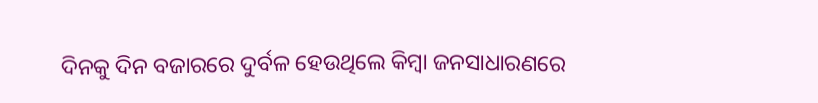ଦିନକୁ ଦିନ ବଜାରରେ ଦୁର୍ବଳ ହେଉଥିଲେ କିମ୍ବା ଜନସାଧାରଣରେ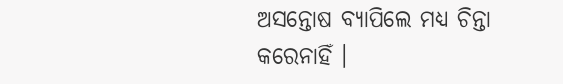ଅସନ୍ତୋଷ ବ୍ୟାପିଲେ ମଧ୍ୟ ଚିନ୍ତା କରେନାହିଁ ।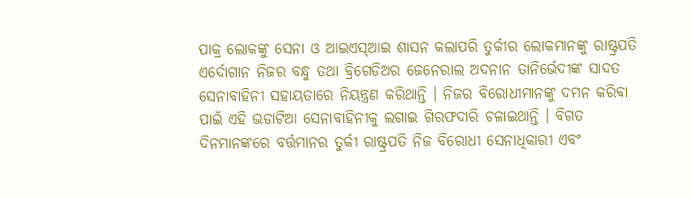ପାକ୍ର ଲୋକଙ୍କୁ ସେନା ଓ ଆଇଏସ୍ଆଇ ଶାସନ କଲାପରି ତୁର୍କୀର ଲୋକମାନଙ୍କୁ ରାଷ୍ଟ୍ରପତି ଏର୍ଦୋଗାନ ନିଜର ବନ୍ଧୁ ତଥା ବ୍ରିଗେଡିଅର ଜେନେରାଲ ଅଦନାନ ତାନିର୍ଭେଦୀଙ୍କ ସାଦତ ସେନାବାହିନୀ ସହାୟତାରେ ନିୟନ୍ତ୍ରଣ କରିଥାନ୍ତି । ନିଜର ବିରୋଧୀମାନଙ୍କୁ ଦମନ କରିବା ପାଇଁ ଏହି ଭଡାଟିଆ ସେନାବାହିନୀକୁ ଲଗାଇ ଗିରଫଦାରି ଚଳାଇଥାନ୍ତି । ବିଗତ ଦିନମାନଙ୍କରେ ବର୍ତ୍ତମାନର ତୁର୍କୀ ରାଷ୍ଟ୍ରପତି ନିଜ ବିରୋଧୀ ସେନାଧିକାରୀ ଏବଂ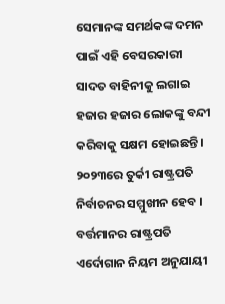ସେମାନଙ୍କ ସମର୍ଥକଙ୍କ ଦମନ ପାଇଁ ଏହି ବେସରକାରୀ ସାଦତ ବାହିନୀକୁ ଲଗାଇ ହଜାର ହଜାର ଲୋକଙ୍କୁ ବନ୍ଦୀ କରିବାକୁ ସକ୍ଷମ ହୋଇଛନ୍ତି ।
୨୦୨୩ରେ ତୁର୍କୀ ରାଷ୍ଟ୍ରପତି ନିର୍ବାଚନର ସମ୍ମୁଖୀନ ହେବ । ବର୍ତ୍ତମାନର ରାଷ୍ଟ୍ରପତି ଏର୍ଦୋଗାନ ନିୟମ ଅନୁଯାୟୀ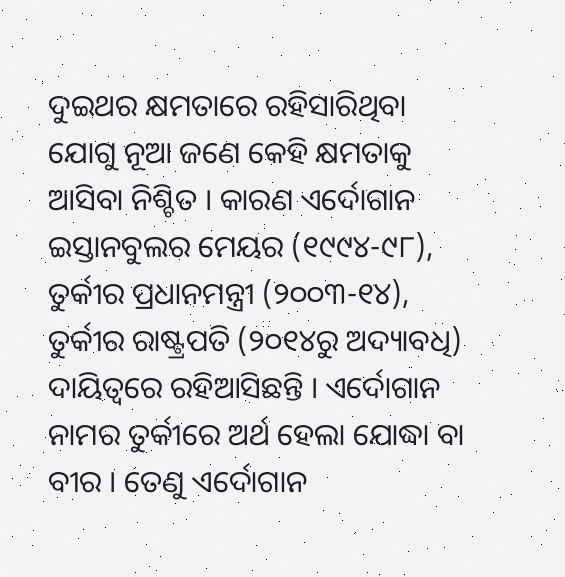ଦୁଇଥର କ୍ଷମତାରେ ରହିସାରିଥିବା ଯୋଗୁ ନୂଆ ଜଣେ କେହି କ୍ଷମତାକୁ ଆସିବା ନିଶ୍ଚିତ । କାରଣ ଏର୍ଦୋଗାନ ଇସ୍ତାନବୁଲର ମେୟର (୧୯୯୪-୯୮), ତୁର୍କୀର ପ୍ରଧାନମନ୍ତ୍ରୀ (୨୦୦୩-୧୪), ତୁର୍କୀର ରାଷ୍ଟ୍ରପତି (୨୦୧୪ରୁ ଅଦ୍ୟାବଧି) ଦାୟିତ୍ୱରେ ରହିଆସିଛନ୍ତି । ଏର୍ଦୋଗାନ ନାମର ତୁର୍କୀରେ ଅର୍ଥ ହେଲା ଯୋଦ୍ଧା ବା ବୀର । ତେଣୁ ଏର୍ଦୋଗାନ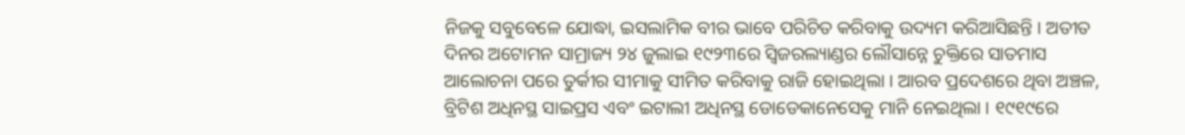ନିଜକୁ ସବୁବେଳେ ଯୋଦ୍ଧା, ଇସଲାମିକ ବୀର ଭାବେ ପରିଚିତ କରିବାକୁ ଉଦ୍ୟମ କରିଆସିଛନ୍ତି । ଅତୀତ ଦିନର ଅଟୋମନ ସାମ୍ରାଜ୍ୟ ୨୪ ଜୁଲାଇ ୧୯୨୩ରେ ସ୍ୱିଜରଲ୍ୟାଣ୍ଡର ଲୌସାନ୍ନେ ଚୁକ୍ତିରେ ସାତମାସ ଆଲୋଚନା ପରେ ତୁର୍କୀର ସୀମାକୁ ସୀମିତ କରିବାକୁ ରାଜି ହୋଇଥିଲା । ଆରବ ପ୍ରଦେଶରେ ଥିବା ଅଞ୍ଚଳ, ବ୍ରିଟିଶ ଅଧିନସ୍ଥ ସାଇପ୍ରସ ଏବଂ ଇଟାଲୀ ଅଧିନସ୍ଥ ଡୋଡେକାନେସେକୁ ମାନି ନେଇଥିଲା । ୧୯୧୯ରେ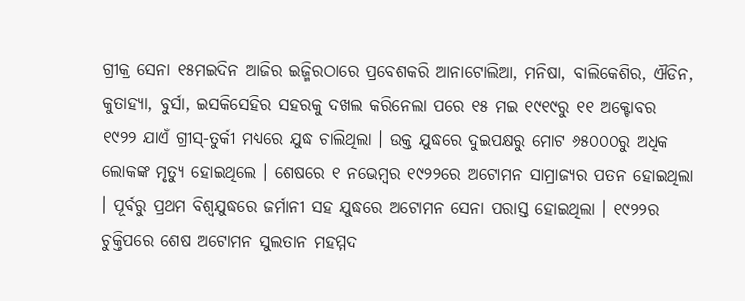ଗ୍ରୀକ୍ର ସେନା ୧୫ମଇଦିନ ଆଜିର ଇଜ୍ମିରଠାରେ ପ୍ରବେଶକରି ଆନାଟୋଲିଆ, ମନିଷା, ବାଲିକେଶିର, ଐଡିନ, କୁତାହ୍ୟା, ବୁର୍ସା, ଇସକିସେହିର ସହରକୁ ଦଖଲ କରିନେଲା ପରେ ୧୫ ମଇ ୧୯୧୯ରୁ ୧୧ ଅକ୍ଟୋବର ୧୯୨୨ ଯାଏଁ ଗ୍ରୀସ୍-ତୁର୍କୀ ମଧ୍ୟରେ ଯୁଦ୍ଧ ଚାଲିଥିଲା । ଉକ୍ତ ଯୁଦ୍ଧରେ ଦୁଇପକ୍ଷରୁ ମୋଟ ୬୫୦୦୦ରୁ ଅଧିକ ଲୋକଙ୍କ ମୃତ୍ୟୁ ହୋଇଥିଲେ । ଶେଷରେ ୧ ନଭେମ୍ବର ୧୯୨୨ରେ ଅଟୋମନ ସାମ୍ରାଜ୍ୟର ପତନ ହୋଇଥିଲା । ପୂର୍ବରୁ ପ୍ରଥମ ବିଶ୍ୱଯୁଦ୍ଧରେ ଜର୍ମାନୀ ସହ ଯୁଦ୍ଧରେ ଅଟୋମନ ସେନା ପରାସ୍ତ ହୋଇଥିଲା । ୧୯୨୨ର ଚୁକ୍ତିପରେ ଶେଷ ଅଟୋମନ ସୁଲତାନ ମହମ୍ମଦ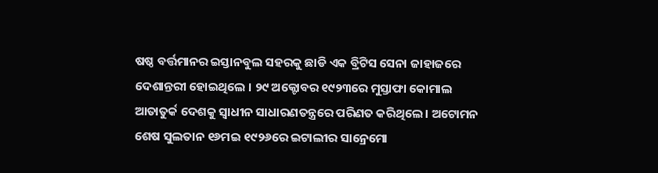ଷଷ୍ଠ ବର୍ତ୍ତମାନର ଇସ୍ତାନବୁଲ ସହରକୁ ଛାଡି ଏକ ବ୍ରିଟିସ ସେନା ଜାହାଜରେ ଦେଶାନ୍ତରୀ ହୋଇଥିଲେ । ୨୯ ଅକ୍ଟୋବର ୧୯୨୩ରେ ମୁସ୍ତାଫା କୋମାଲ ଆତାତୁର୍କ ଦେଶକୁ ସ୍ୱାଧୀନ ସାଧାରଣତନ୍ତ୍ରରେ ପରିଣତ କରିଥିଲେ । ଅଟୋମନ ଶେଷ ସୁଲତାନ ୧୬ମଇ ୧୯୨୬ରେ ଇଟାଲୀର ସାନ୍ରେମୋ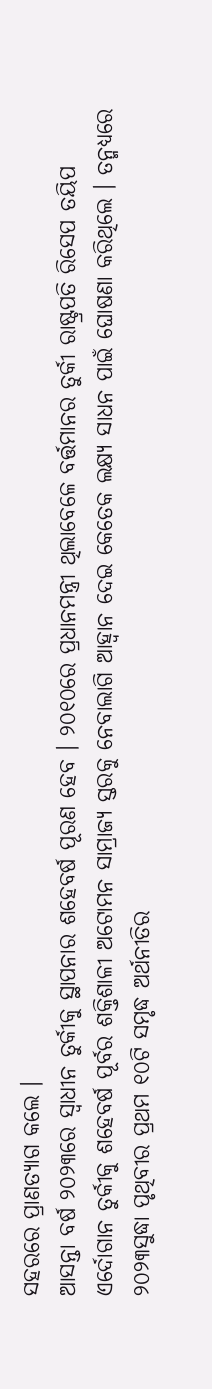ସହରରେ ପ୍ରାଣତ୍ୟାଗ କଲେ ।
ଆସନ୍ତା ବର୍ଷ ୨୦୨୩ରେ ସ୍ୱାଧୀନ ତୁର୍କୀକୁ ସ୍ଥାପନାର ଶହେବର୍ଷ ପୂରଣ ହେବ । ୨୦୧୦ରେ ପ୍ରଧାନମନ୍ତ୍ରୀ ଥିଲାବେଳେ ବର୍ତ୍ତମାନର ତୁର୍କୀ ରାଷ୍ଟ୍ରପତି ରିସେପ ତୟିପ ଏର୍ଦୋଗାନ ତୁର୍କୀକୁ ଶହେବର୍ଷ ପୂର୍ବର ଶକ୍ତିଶାଳୀ ଅଟୋମନ ସାମ୍ରାଜ୍ୟ ସ୍ତରକୁ ନେବାଲାଗି ଆହ୍ୱାନ ଦେଇ କେତେକ ଲକ୍ଷ୍ୟ ସାଧନ ପାଇଁ ଘୋଷଣା କରିଥିଲେ । ତନ୍ମଧ୍ୟରେ ୨୦୨୩ସୁଦ୍ଧା ପୃଥିବୀର ପ୍ରଥମ ୧୦ଟି ସମୃଦ୍ଧ ଅର୍ଥନୀତିର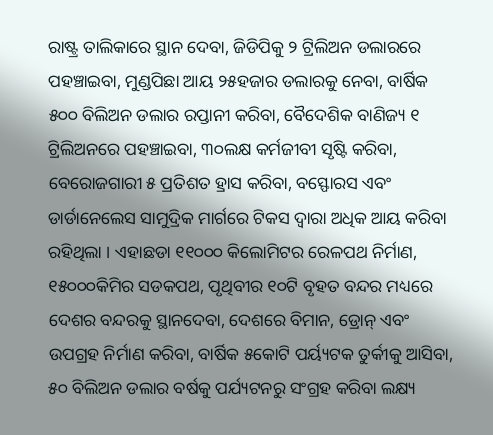ରାଷ୍ଟ୍ର ତାଲିକାରେ ସ୍ଥାନ ଦେବା, ଜିଡିପିକୁ ୨ ଟ୍ରିଲିଅନ ଡଲାରରେ ପହଞ୍ଚାଇବା, ମୁଣ୍ଡପିଛା ଆୟ ୨୫ହଜାର ଡଲାରକୁ ନେବା, ବାର୍ଷିକ ୫୦୦ ବିଲିଅନ ଡଲାର ରପ୍ତାନୀ କରିବା, ବୈଦେଶିକ ବାଣିଜ୍ୟ ୧ ଟ୍ରିଲିଅନରେ ପହଞ୍ଚାଇବା, ୩୦ଲକ୍ଷ କର୍ମଜୀବୀ ସୃଷ୍ଟି କରିବା, ବେରୋଜଗାରୀ ୫ ପ୍ରତିଶତ ହ୍ରାସ କରିବା, ବସ୍ଫୋରସ ଏବଂ ଡାର୍ଡାନେଲେସ ସାମୁଦ୍ରିକ ମାର୍ଗରେ ଟିକସ ଦ୍ୱାରା ଅଧିକ ଆୟ କରିବା ରହିଥିଲା । ଏହାଛଡା ୧୧୦୦୦ କିଲୋମିଟର ରେଳପଥ ନିର୍ମାଣ, ୧୫୦୦୦କିମିର ସଡକପଥ, ପୃଥିବୀର ୧୦ଟି ବୃହତ ବନ୍ଦର ମଧ୍ୟରେ ଦେଶର ବନ୍ଦରକୁ ସ୍ଥାନଦେବା, ଦେଶରେ ବିମାନ, ଡ୍ରୋନ୍ ଏବଂ ଉପଗ୍ରହ ନିର୍ମାଣ କରିବା, ବାର୍ଷିକ ୫କୋଟି ପର୍ୟ୍ୟଟକ ତୁର୍କୀକୁ ଆସିବା, ୫୦ ବିଲିଅନ ଡଲାର ବର୍ଷକୁ ପର୍ଯ୍ୟଟନରୁ ସଂଗ୍ରହ କରିବା ଲକ୍ଷ୍ୟ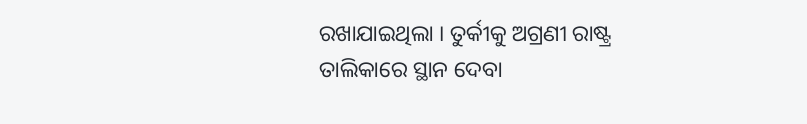ରଖାଯାଇଥିଲା । ତୁର୍କୀକୁ ଅଗ୍ରଣୀ ରାଷ୍ଟ୍ର ତାଲିକାରେ ସ୍ଥାନ ଦେବା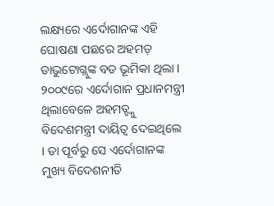ଲକ୍ଷ୍ୟରେ ଏର୍ଦୋଗାନଙ୍କ ଏହି ଘୋଷଣା ପଛରେ ଅହମତ୍ ଡାଭୁଟୋଗ୍ଲୁଙ୍କ ବଡ ଭୂମିକା ଥିଲା । ୨୦୦୯ରେ ଏର୍ଦୋଗାନ ପ୍ରଧାନମନ୍ତ୍ରୀ ଥିଲାବେଳେ ଅହମତ୍ଙ୍କୁ ବିଦେଶମନ୍ତ୍ରୀ ଦାୟିତ୍ୱ ଦେଇଥିଲେ । ତା ପୂର୍ବରୁ ସେ ଏର୍ଦୋଗାନଙ୍କ ମୁଖ୍ୟ ବିଦେଶନୀତି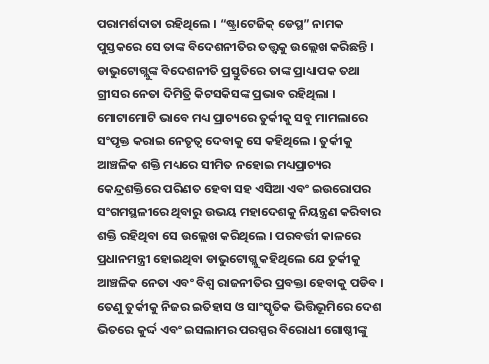ପରାମର୍ଶଦାତା ରହିଥିଲେ । “ଷ୍ଟ୍ରାଟେଜିକ୍ ଡେପ୍ଥ” ନାମକ ପୁସ୍ତକରେ ସେ ତାଙ୍କ ବିଦେଶନୀତିର ତତ୍ତ୍ୱକୁ ଉଲ୍ଲେଖ କରିଛନ୍ତି । ଡାଭୁଟୋଗ୍ଲୁଙ୍କ ବିଦେଶନୀତି ପ୍ରସ୍ତୁତିରେ ତାଙ୍କ ପ୍ରାଧ୍ୟାପକ ତଥା ଗ୍ରୀସର ନେତା ଦିମିତ୍ରି କିଟସକିସଙ୍କ ପ୍ରଭାବ ରହିଥିଲା । ମୋଟାମୋଟି ଭାବେ ମଧ୍ୟ ପ୍ରାଚ୍ୟରେ ତୁର୍କୀକୁ ସବୁ ମାମଲାରେ ସଂପୃକ୍ତ କରାଇ ନେତୃତ୍ୱ ଦେବାକୁ ସେ କହିଥିଲେ । ତୁର୍କୀକୁ ଆଞ୍ଚଳିକ ଶକ୍ତି ମଧ୍ୟରେ ସୀମିତ ନହୋଇ ମଧ୍ୟପ୍ରାଚ୍ୟର କେନ୍ଦ୍ରଶକ୍ତିରେ ପରିଣତ ହେବା ସହ ଏସିଆ ଏବଂ ଇଉରୋପର ସଂଗମସ୍ଥଳୀରେ ଥିବାରୁ ଉଭୟ ମହାଦେଶକୁ ନିୟନ୍ତ୍ରଣ କରିବାର ଶକ୍ତି ରହିଥିବା ସେ ଉଲ୍ଲେଖ କରିଥିଲେ । ପରବର୍ତ୍ତୀ କାଳରେ ପ୍ରଧାନମନ୍ତ୍ରୀ ହୋଇଥିବା ଡାଭୁଟୋଗ୍ଲୁ କହିଥିଲେ ଯେ ତୁର୍କୀକୁ ଆଞ୍ଚଳିକ ନେତା ଏବଂ ବିଶ୍ୱ ରାଜନୀତିର ପ୍ରବକ୍ତା ହେବାକୁ ପଡିବ । ତେଣୁ ତୁର୍କୀକୁ ନିଜର ଇତିହାସ ଓ ସାଂସ୍କୃତିକ ଭିତ୍ତିଭୂମିରେ ଦେଶ ଭିତରେ କୁର୍ଦ୍ଦ ଏବଂ ଇସଲାମର ପରସ୍ପର ବିରୋଧୀ ଗୋଷ୍ଠୀଙ୍କୁ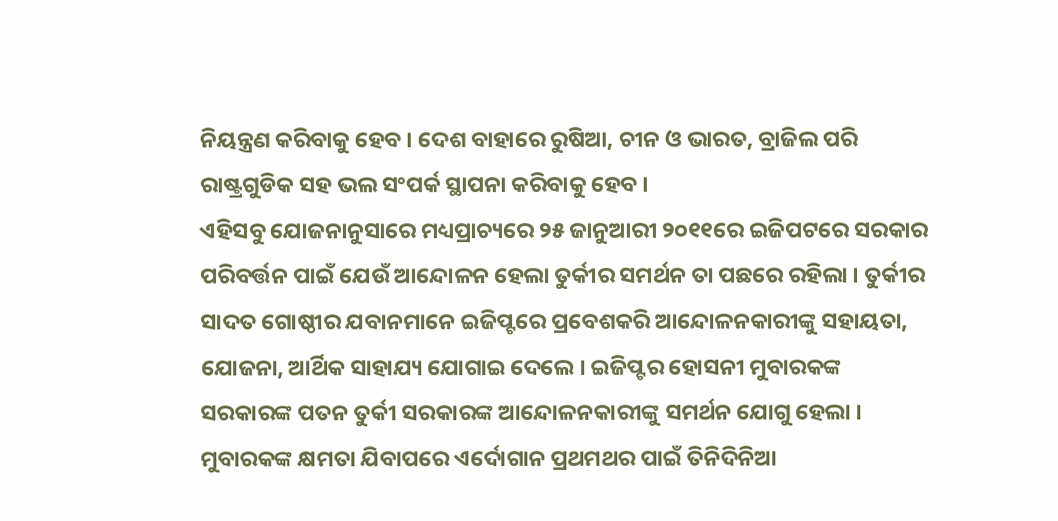ନିୟନ୍ତ୍ରଣ କରିବାକୁ ହେବ । ଦେଶ ବାହାରେ ରୁଷିଆ, ଚୀନ ଓ ଭାରତ, ବ୍ରାଜିଲ ପରି ରାଷ୍ଟ୍ରଗୁଡିକ ସହ ଭଲ ସଂପର୍କ ସ୍ଥାପନା କରିବାକୁ ହେବ ।
ଏହିସବୁ ଯୋଜନାନୁସାରେ ମଧ୍ୟପ୍ରାଚ୍ୟରେ ୨୫ ଜାନୁଆରୀ ୨୦୧୧ରେ ଇଜିପଟରେ ସରକାର ପରିବର୍ତ୍ତନ ପାଇଁ ଯେଉଁ ଆନ୍ଦୋଳନ ହେଲା ତୁର୍କୀର ସମର୍ଥନ ତା ପଛରେ ରହିଲା । ତୁର୍କୀର ସାଦତ ଗୋଷ୍ଠୀର ଯବାନମାନେ ଇଜିପ୍ଟରେ ପ୍ରବେଶକରି ଆନ୍ଦୋଳନକାରୀଙ୍କୁ ସହାୟତା, ଯୋଜନା, ଆର୍ଥିକ ସାହାଯ୍ୟ ଯୋଗାଇ ଦେଲେ । ଇଜିପ୍ଟର ହୋସନୀ ମୁବାରକଙ୍କ ସରକାରଙ୍କ ପତନ ତୁର୍କୀ ସରକାରଙ୍କ ଆନ୍ଦୋଳନକାରୀଙ୍କୁ ସମର୍ଥନ ଯୋଗୁ ହେଲା । ମୁବାରକଙ୍କ କ୍ଷମତା ଯିବାପରେ ଏର୍ଦୋଗାନ ପ୍ରଥମଥର ପାଇଁ ତିନିଦିନିଆ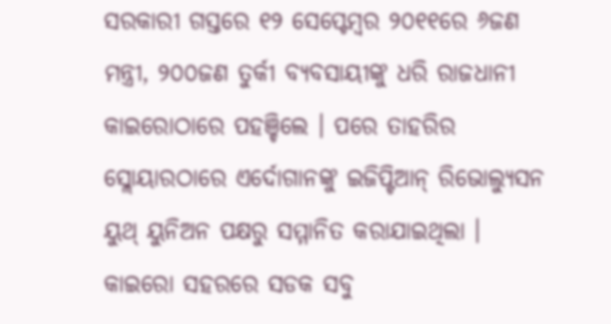ସରକାରୀ ଗସ୍ତରେ ୧୨ ସେପ୍ଟେମ୍ବର ୨୦୧୧ରେ ୬ଜଣ ମନ୍ତ୍ରୀ, ୨୦୦ଜଣ ତୁର୍କୀ ବ୍ୟବସାୟୀଙ୍କୁ ଧରି ରାଜଧାନୀ କାଇରୋଠାରେ ପହଞ୍ଚିଲେ । ପରେ ତାହରିର ସ୍ଲୋୟାରଠାରେ ଏର୍ଦୋଗାନଙ୍କୁ ଇଜିପ୍ଟିଆନ୍ ରିଭୋଲ୍ୟୁସନ ୟୁଥ୍ ୟୁନିଅନ ପକ୍ଷରୁ ସମ୍ମାନିତ କରାଯାଇଥିଲା । କାଇରୋ ସହରରେ ସଡକ ସବୁ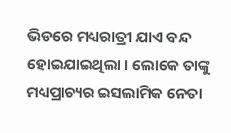ଭିଡରେ ମଧ୍ୟରାତ୍ରୀ ଯାଏ ବନ୍ଦ ହୋଇଯାଇଥିଲା । ଲୋକେ ତାଙ୍କୁ ମଧ୍ୟପ୍ରାଚ୍ୟର ଇସଲାମିକ ନେତା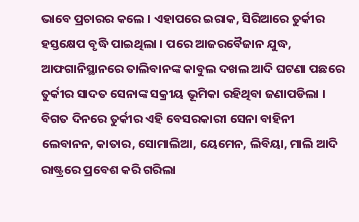ଭାବେ ପ୍ରଚାରର କଲେ । ଏହାପରେ ଇରାକ, ସିରିଆରେ ତୁର୍କୀର ହସ୍ତକ୍ଷେପ ବୃଦ୍ଧି ପାଇଥିଲା । ପରେ ଆଜରବୈଜାନ ଯୁଦ୍ଧ, ଆଫଗାନିସ୍ଥାନରେ ତାଲିବାନଙ୍କ କାବୁଲ ଦଖଲ ଆଦି ଘଟଣା ପଛରେ ତୁର୍କୀର ସାଦତ ସେନାଙ୍କ ସକ୍ରୀୟ ଭୂମିକା ରହିଥିବା ଜଣାପଡିଲା । ବିଗତ ଦିନରେ ତୁର୍କୀର ଏହି ବେସରକାରୀ ସେନା ବାହିନୀ ଲେବାନନ, କାତାର, ସୋମାଲିଆ, ୟେମେନ, ଲିବିୟା, ମାଲି ଆଦି ରାଷ୍ଟ୍ରରେ ପ୍ରବେଶ କରି ଗରିଲା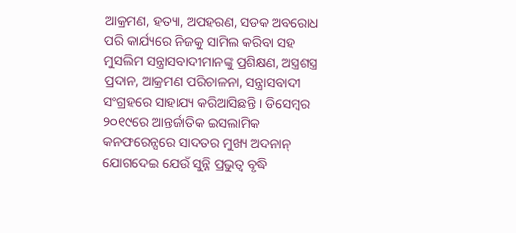ଆକ୍ରମଣ, ହତ୍ୟା, ଅପହରଣ, ସଡକ ଅବରୋଧ ପରି କାର୍ଯ୍ୟରେ ନିଜକୁ ସାମିଲ କରିବା ସହ ମୁସଲିମ ସନ୍ତ୍ରାସବାଦୀମାନଙ୍କୁ ପ୍ରଶିକ୍ଷଣ, ଅସ୍ତ୍ରଶସ୍ତ୍ର ପ୍ରଦାନ, ଆକ୍ରମଣ ପରିଚାଳନା, ସନ୍ତ୍ରାସବାଦୀ ସଂଗ୍ରହରେ ସାହାଯ୍ୟ କରିଆସିଛନ୍ତି । ଡିସେମ୍ବର ୨୦୧୯ରେ ଆନ୍ତର୍ଜାତିକ ଇସଲାମିକ କନଫରେନ୍ସରେ ସାଦତର ମୁଖ୍ୟ ଅଦନାନ୍ ଯୋଗଦେଇ ଯେଉଁ ସୁନ୍ନି ପ୍ରଭୁତ୍ୱ ବୃଦ୍ଧି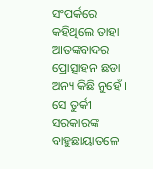ସଂପର୍କରେ କହିଥିଲେ ତାହା ଆତଙ୍କବାଦର ପ୍ରୋତ୍ସାହନ ଛଡା ଅନ୍ୟ କିଛି ନୁହେଁ । ସେ ତୁର୍କୀ ସରକାରଙ୍କ ବାହୁଛାୟାତଳେ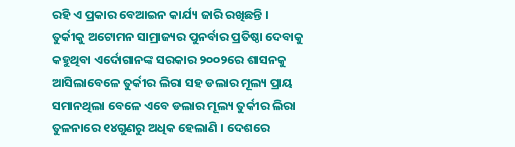ରହି ଏ ପ୍ରକାର ବେଆଇନ କାର୍ଯ୍ୟ ଜାରି ରଖିଛନ୍ତି ।
ତୁର୍କୀକୁ ଅଟୋମନ ସାମ୍ରାଜ୍ୟର ପୁନର୍ବାର ପ୍ରତିଷ୍ଠା ଦେବାକୁ କହୁଥିବା ଏର୍ଦୋଗାନଙ୍କ ସରକାର ୨୦୦୨ରେ ଶାସନକୁ ଆସିଲାବେଳେ ତୁର୍କୀର ଲିରା ସହ ଡଲାର ମୂଲ୍ୟ ପ୍ରାୟ ସମାନଥିଲା ବେଳେ ଏବେ ଡଲାର ମୂଲ୍ୟ ତୁର୍କୀର ଲିରା ତୁଳନାରେ ୧୪ଗୁଣରୁ ଅଧିକ ହେଲାଣି । ଦେଶରେ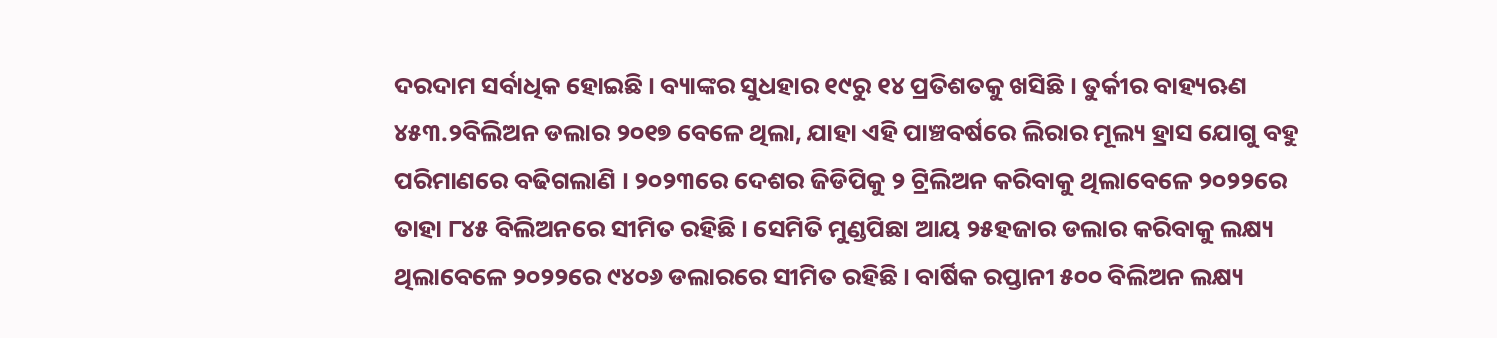ଦରଦାମ ସର୍ବାଧିକ ହୋଇଛି । ବ୍ୟାଙ୍କର ସୁଧହାର ୧୯ରୁ ୧୪ ପ୍ରତିଶତକୁ ଖସିଛି । ତୁର୍କୀର ବାହ୍ୟଋଣ ୪୫୩.୨ବିଲିଅନ ଡଲାର ୨୦୧୭ ବେଳେ ଥିଲା, ଯାହା ଏହି ପାଞ୍ଚବର୍ଷରେ ଲିରାର ମୂଲ୍ୟ ହ୍ରାସ ଯୋଗୁ ବହୁ ପରିମାଣରେ ବଢିଗଲାଣି । ୨୦୨୩ରେ ଦେଶର ଜିଡିପିକୁ ୨ ଟ୍ରିଲିଅନ କରିବାକୁ ଥିଲାବେଳେ ୨୦୨୨ରେ ତାହା ୮୪୫ ବିଲିଅନରେ ସୀମିତ ରହିଛି । ସେମିତି ମୁଣ୍ଡପିଛା ଆୟ ୨୫ହଜାର ଡଲାର କରିବାକୁ ଲକ୍ଷ୍ୟ ଥିଲାବେଳେ ୨୦୨୨ରେ ୯୪୦୬ ଡଲାରରେ ସୀମିତ ରହିଛି । ବାର୍ଷିକ ରପ୍ତାନୀ ୫୦୦ ବିଲିଅନ ଲକ୍ଷ୍ୟ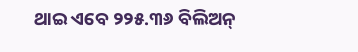ଥାଇ ଏବେ ୨୨୫.୩୬ ବିଲିଅନ୍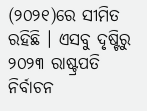(୨୦୨୧)ରେ ସୀମିତ ରହିଛି । ଏସବୁ ଦୃଷ୍ଟିରୁ ୨୦୨୩ ରାଷ୍ଟ୍ରପତି ନିର୍ବାଚନ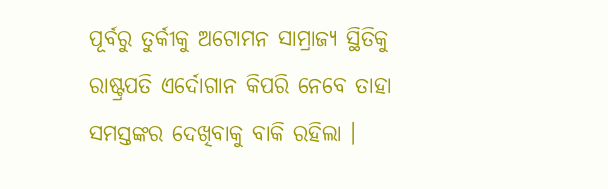ପୂର୍ବରୁ ତୁର୍କୀକୁ ଅଟୋମନ ସାମ୍ରାଜ୍ୟ ସ୍ଥିତିକୁ ରାଷ୍ଟ୍ରପତି ଏର୍ଦୋଗାନ କିପରି ନେବେ ତାହା ସମସ୍ତଙ୍କର ଦେଖିବାକୁ ବାକି ରହିଲା ।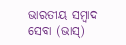ଭାରତୀୟ ସମ୍ବାଦ ସେବା (ଭାସ୍)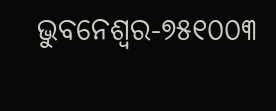ଭୁବନେଶ୍ୱର-୭୫୧୦୦୩